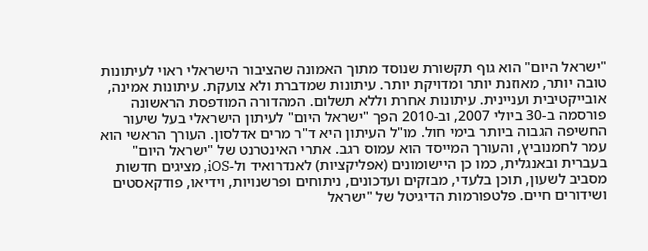"ישראל היום" הוא גוף תקשורת שנוסד מתוך האמונה שהציבור הישראלי ראוי לעיתונות טובה יותר, מאוזנת יותר ומדויקת יותר. עיתונות שמדברת ולא צועקת. עיתונות אמינה, אובייקטיבית ועניינית. עיתונות אחרת וללא תשלום. המהדורה המודפסת הראשונה פורסמה ב-30 ביולי 2007, וב-2010 הפך "ישראל היום" לעיתון הישראלי בעל שיעור החשיפה הגבוה ביותר בימי חול. מו"ל העיתון היא ד"ר מרים אדלסון. העורך הראשי הוא עמר לחמנוביץ, והעורך המייסד הוא עמוס רגב. אתרי האינטרנט של "ישראל היום" בעברית ובאנגלית, כמו כן היישומונים (אפליקציות) לאנדרואיד ול-iOS, מציגים חדשות מסביב לשעון, תוכן בלעדי, מבזקים ועדכונים, ניתוחים ופרשנויות, וידיאו, פודקאסטים ושידורים חיים. פלטפורמות הדיגיטל של "ישראל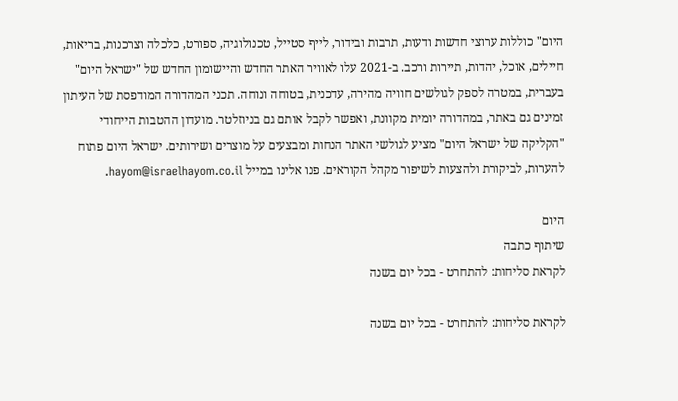היום" כוללות ערוצי חדשות ודעות, תרבות ובידור, לייף סטייל, טכנולוגיה, ספורט, כלכלה וצרכנות, בריאות, חיילים, אוכל, יהדות, תיירות ורכב. ב-2021 עלו לאוויר האתר החדש והיישומון החדש של "ישראל היום" בעברית, במטרה לספק לגולשים חוויה מהירה, עדכנית, בטוחה ונוחה. תכני המהדורה המודפסת של העיתון זמינים גם באתר, במהדורה יומית מקוונת, ואפשר לקבל אותם גם בניוזלטר. מועדון ההטבות הייחודי "הקליקה של ישראל היום" מציע לגולשי האתר הנחות ומבצעים על מוצרים ושירותים. ישראל היום פתוח להערות, לביקורת ולהצעות לשיפור מקהל הקוראים. פנו אלינו במייל hayom@israelhayom.co.il.

היום
שיתוף כתבה
לקראת סליחות: להתחרט - בכל יום בשנה

לקראת סליחות: להתחרט - בכל יום בשנה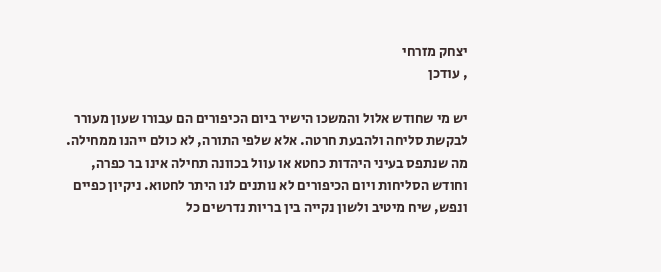יצחק מזרחי
, עודכן

יש מי שחודש אלול והמשכו הישיר ביום הכיפורים הם עבורו שעון מעורר לבקשת סליחה ולהבעת חרטה. אלא שלפי התורה, לא כולם ייהנו ממחילה. מה שנתפס בעיני היהדות כחטא או עוול בכוונה תחילה אינו בר כפרה, וחודש הסליחות ויום הכיפורים לא נותנים לנו היתר לחטוא. ניקיון כפיים ונפש, שיח מיטיב ולשון נקייה בין בריות נדרשים כל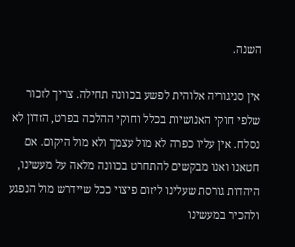השנה.

אין סניגוריה אלוהית לפשע בכוונה תחילה. צריך לזכור שלפי חוקי האנושיות בכלל וחוקי ההלכה בפרט, הזדון לא נסלח. אין עליו כפרה לא מול עצמך ולא מול היקום. אם חטאנו ואנו מבקשים להתחרט בכוונה מלאה על מעשינו, היהדות גורסת שעלינו ליזום פיצוי ככל שיידרש מול הנפגע ולהכיר במעשינו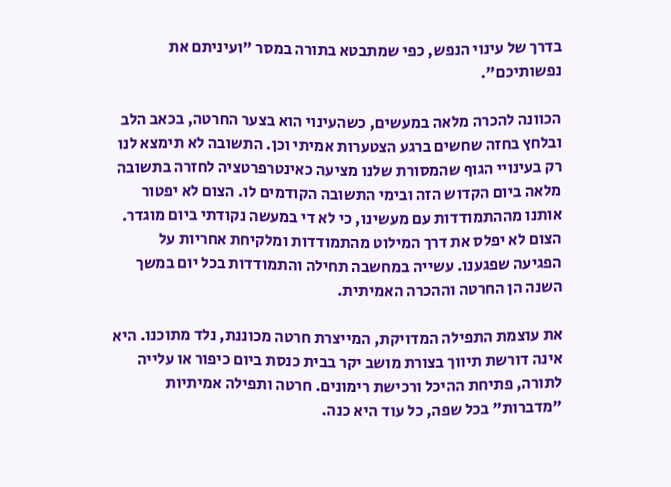בדרך של עינוי הנפש, כפי שמתבטא בתורה במסר "ועיניתם את נפשותיכם".

הכוונה להכרה מלאה במעשים, כשהעינוי הוא בצער החרטה, בכאב הלב ובלחץ בחזה שחשים ברגע הצטערות אמיתי וכן. התשובה לא תימצא לנו רק בעינויי הגוף שהמסורת שלנו מציעה כאינטרפרטציה לחזרה בתשובה מלאה ביום הקדוש הזה ובימי התשובה הקודמים לו. הצום לא יפטור אותנו מההתמודדות עם מעשינו, כי לא די במעשה נקודתי ביום מוגדר. הצום לא יפלס את דרך המילוט מהתמודדות ומלקיחת אחריות על הפגיעה שפגענו. עשייה במחשבה תחילה והתמודדות בכל יום במשך השנה הן החרטה וההכרה האמיתית.

את עוצמת התפילה המדויקת, המייצרת חרטה מכוננת, נלד מתוכנו. היא אינה דורשת תיווך בצורת מושב יקר בבית כנסת ביום כיפור או עלייה לתורה, פתיחת ההיכל ורכישת רימונים. חרטה ותפילה אמיתיות "מדברות" בכל שפה, כל עוד היא כנה.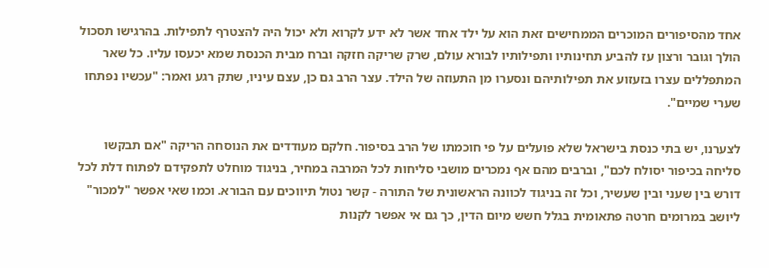אחד מהסיפורים המוכרים הממחישים זאת הוא על ילד אחד אשר לא ידע לקרוא ולא יכול היה להצטרף לתפילות. בהרגישו תסכול הולך וגובר ורצון עז להביע תחינותיו ותפילותיו לבורא עולם, שרק שריקה חזקה וברח מבית הכנסת שמא יכעסו עליו. כל שאר המתפללים עצרו בזעזוע את תפילותיהם ונסערו מן התעוזה של הילד. עצר הרב גם כן, עצם עיניו, שתק רגע ואמר: "עכשיו נפתחו שערי שמיים".

לצערנו, יש בתי כנסת בישראל שלא פועלים על פי חוכמתו של הרב בסיפור. חלקם מעודדים את הנוסחה הריקה "אם תבקשו סליחה בכיפור יסולח לכם", וברבים מהם אף נמכרים מושבי סליחות לכל המרבה במחיר, בניגוד מוחלט לתפקידם לפתוח דלת לכל דורש בין שעני ובין שעשיר, וכל זה בניגוד לכוונה הראשונית של התורה - קשר נטול תיווכים עם הבורא. וכמו שאי אפשר "למכור" ליושב במרומים חרטה פתאומית בגלל חשש מיום הדין, כך גם אי אפשר לקנות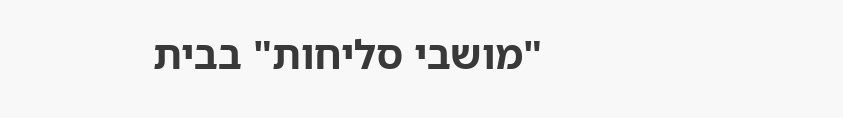"מושבי סליחות" בבית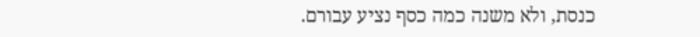כנסת, ולא משנה כמה כסף נציע עבורם.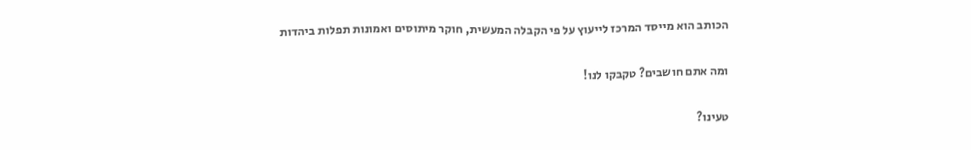הכותב הוא מייסד המרכז לייעוץ על פי הקבלה המעשית, חוקר מיתוסים ואמונות תפלות ביהדות

ומה אתם חושבים? טקבקו לנו!

טעינו?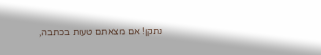נתקן! אם מצאתם טעות בכתבה,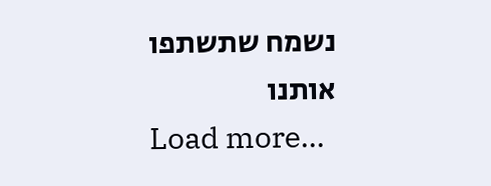נשמח שתשתפו אותנו
Load more...